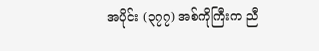အပိုင်း (၃၇၇) အစ်ကိုကြီးက ညီ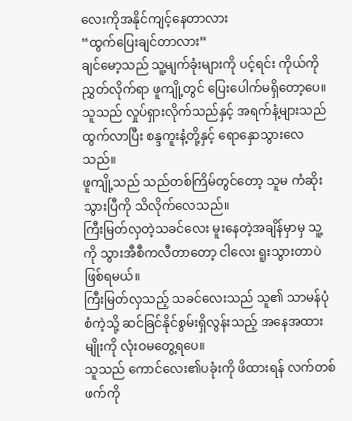လေးကိုအနိုင်ကျင့်နေတာလား
“ထွက်ပြေးချင်တာလား”
ချင်မော့သည် သူ့မျက်ခုံးများကို ပင့်ရင်း ကိုယ်ကို ညွှတ်လိုက်ရာ ဖူကျို့တွင် ပြေးပေါက်မရှိတော့ပေ။
သူသည် လှုပ်ရှားလိုက်သည်နှင့် အရက်နံ့များသည် ထွက်လာပြီး စန္ဒကူးနံ့တို့နှင့် ရောနှောသွားလေသည်။
ဖူကျို့သည် သည်တစ်ကြိမ်တွင်တော့ သူမ ကံဆိုးသွားပြီကို သိလိုက်လေသည်။
ကြီးမြတ်လှတဲ့သခင်လေး မူးနေတဲ့အချိန်မှာမှ သူ့ကို သွားအီစီကလီတာတော့ ငါလေး ရူးသွားတာပဲ ဖြစ်ရမယ်။
ကြီးမြတ်လှသည့် သခင်လေးသည် သူ၏ သာမန်ပုံစံကဲ့သို့ ဆင်ခြင်နိုင်စွမ်းရှိလွန်းသည့် အနေအထားမျိုးကို လုံးဝမတွေ့ရပေ။
သူသည် ကောင်လေး၏ပခုံးကို ဖိထားရန် လက်တစ်ဖက်ကို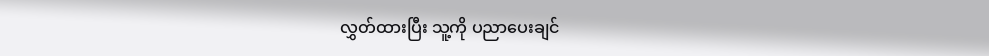လွှတ်ထားပြီး သူ့ကို ပညာပေးချင်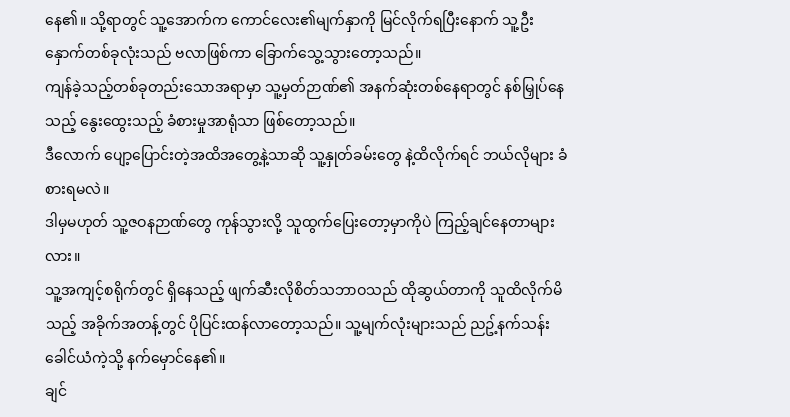နေ၏။ သို့ရာတွင် သူ့အောက်က ကောင်လေး၏မျက်နှာကို မြင်လိုက်ရပြီးနောက် သူ့ဦးနှောက်တစ်ခုလုံးသည် ဗလာဖြစ်ကာ ခြောက်သွေ့သွားတော့သည်။
ကျန်ခဲ့သည့်တစ်ခုတည်းသောအရာမှာ သူ့မှတ်ဉာဏ်၏ အနက်ဆုံးတစ်နေရာတွင် နစ်မြှုပ်နေသည့် နွေးထွေးသည့် ခံစားမှုအာရုံသာ ဖြစ်တော့သည်။
ဒီလောက် ပျော့ပြောင်းတဲ့အထိအတွေ့နဲ့သာဆို သူ့နှုတ်ခမ်းတွေ နဲ့ထိလိုက်ရင် ဘယ်လိုများ ခံစားရမလဲ။
ဒါမှမဟုတ် သူ့ဇဝနဉာဏ်တွေ ကုန်သွားလို့ သူထွက်ပြေးတော့မှာကိုပဲ ကြည့်ချင်နေတာများလား။
သူ့အကျင့်စရိုက်တွင် ရှိနေသည့် ဖျက်ဆီးလိုစိတ်သဘာဝသည် ထိုဆွယ်တာကို သူထိလိုက်မိသည့် အခိုက်အတန့်တွင် ပိုပြင်းထန်လာတော့သည်။ သူ့မျက်လုံးများသည် ညဥ့်နက်သန်းခေါင်ယံကဲ့သို့ နက်မှောင်နေ၏။
ချင်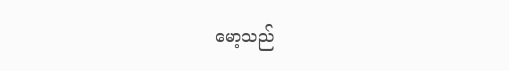မော့သည်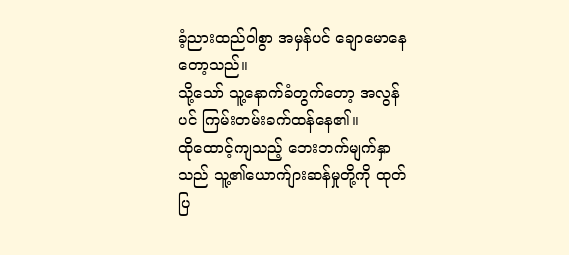ခံ့ညားထည်ဝါစွာ အမှန်ပင် ချောမောနေတော့သည်။
သို့သော် သူ့နောက်ခံတွက်တော့ အလွန်ပင် ကြမ်းတမ်းခက်ထန်နေ၏။
ထိုထောင့်ကျသည့် ဘေးဘက်မျက်နှာသည် သူ့၏ယောက်ျားဆန်မှုတို့ကို ထုတ်ပြ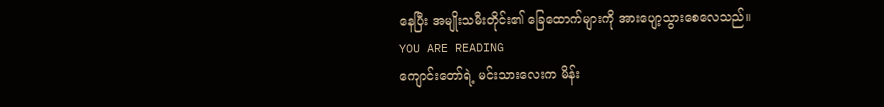နေပြီး အမျိုးသမီးတိုင်း၏ ခြေထောက်များကို အားပျော့သွားစေလေသည်။
YOU ARE READING
ကျောင်းတော်ရဲ့ မင်းသားလေးက မိန်း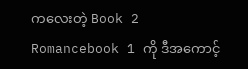ကလေးတဲ့ Book 2
Romancebook 1 ကို ဒီအကောင့်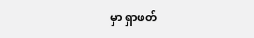မှာ ရှာဖတ်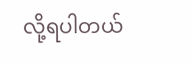လို့ရပါတယ်